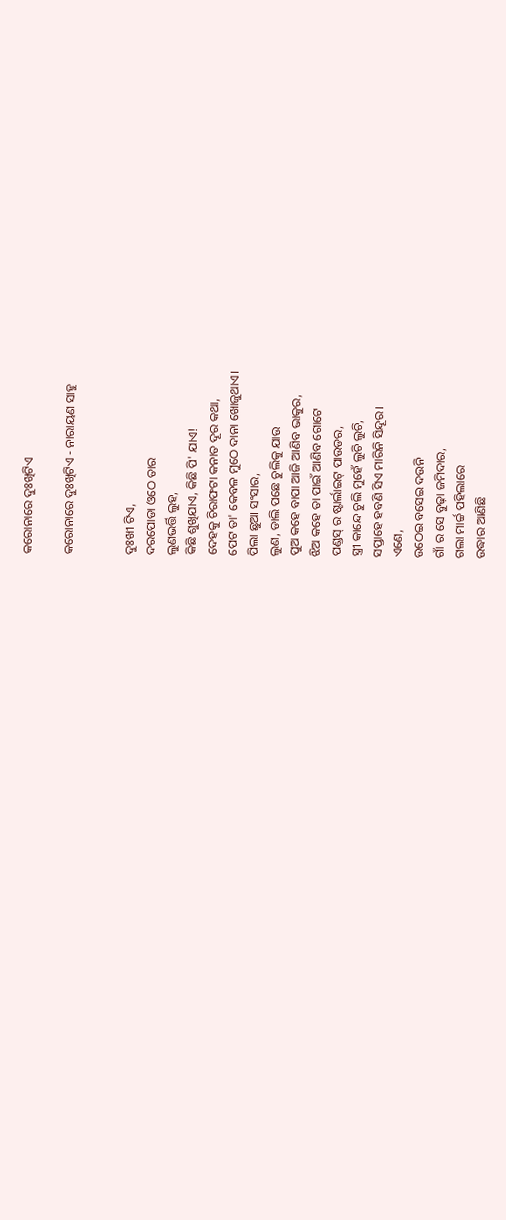କରୋନାରେ ଦୁଃଖିଟିଏ

କରୋନାରେ ଦୁଃଖିଟିଏ - ନାରାୟଣ ସାହୁ


ଦୁଃଖୀ ଟିଏ,
ଦରପୋଡା ଓଠେ ତାର
ଲୁଣଭର୍ତ୍ତି ଲୁହ,
କିଛି ଶୁଖିଯାଏ, କିଛି ପି' ଯାଏ!
ଦେହକୁ ଚିରାଫଟା କନାତ ଦୂର କଥା,
ପେଟ ତା' କେବଳ ମୁଠେ ଦାନା ଖୋଜୁଥାଏ।
ପିଲା ଛୁଆ ସଂସାର,
ଲୁଣ, ଡାଲି ପଛେ ଚୁଲିକୁ ଯାଉ
ପୁଅ କହେ ବାପା ଆଜି ଆଣିବ ଭାକୁର,
ଝିଅ କହେ ତା ପାଇଁ ଆଣିବ ଗୋଟେ
ପଣ୍ଡସ୍ ର ଷ୍ଟାର୍ଲାଇଟ୍ ପାଉଡର,
ସ୍ତ୍ରୀ କାନ୍ଦେ ଚୁଲି ମୁହେଁ ଲୁଚି ଲୁଚି,
ସପ୍ତାହେ ହବଣି ସିଏ ମାରିନି ସିନ୍ଦୂର।
ଏଣେ,
ଉଠେଇ ବସେଇ ଦଉନି
ଗାଁ ର ସେ ବୁଢ଼ା ଜମିଦାର,
ଗଲା ମାର୍ଚ୍ଚ ପହିଲାରେ
ଉଦ୍ଧାର ଆଣିଛି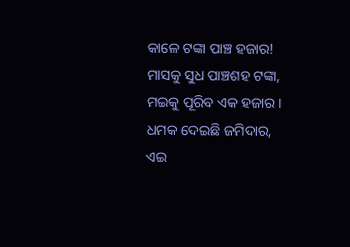କାଳେ ଟଙ୍କା ପାଞ୍ଚ ହଜାର!
ମାସକୁ ସୁଧ ପାଞ୍ଚଶହ ଟଙ୍କା,
ମଇକୁ ପୂରିବ ଏକ ହଜାର।
ଧମକ ଦେଇଛି ଜମିଦାର,
ଏଇ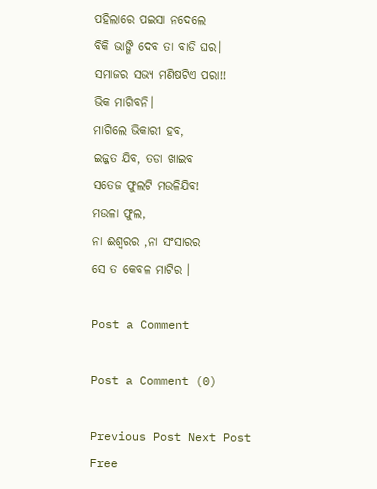ପହିଲାରେ ପଇସା ନଦେଲେ
ବିକି ଭାଙ୍ଗି ଦେବ ତା ବାଡି ଘର।
ସମାଜର ସଭ୍ୟ ମଣିଷଟିଏ ପରା!!
ଭିକ ମାଗିବନି।
ମାଗିଲେ ଭିକାରୀ ହବ,
ଇଜ୍ଜତ ଯିବ, ତଡା ଖାଇବ
ସତେଜ ଫୁଲଟି ମଉଳିଯିବ!
ମଉଳା ଫୁଲ,
ନା ଈଶ୍ୱରର ,ନା ସଂସାରର
ସେ ତ କେବଳ ମାଟିର ।

Post a Comment

Post a Comment (0)

Previous Post Next Post
Free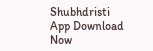Shubhdristi App Download Now